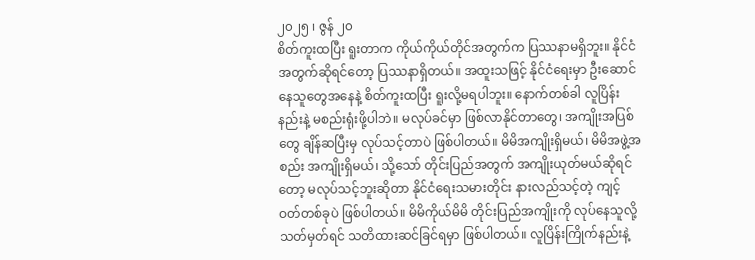၂၀၂၅ ၊ ဇွန် ၂၀
စိတ်ကူးထပြီး ရူးတာက ကိုယ်ကိုယ်တိုင်အတွက်က ပြဿနာမရှိဘူး။ နိုင်ငံအတွက်ဆိုရင်တော့ ပြဿနာရှိတယ်။ အထူးသဖြင့် နိုင်ငံရေးမှာ ဦးဆောင်နေသူတွေအနေနဲ့ စိတ်ကူးထပြီး ရူးလို့မရပါဘူး။ နောက်တစ်ခါ လူပြိန်းနည်းနဲ့ မစည်းရုံးဖို့ပါဘဲ။ မလုပ်ခင်မှာ ဖြစ်လာနိုင်တာတွေ၊ အကျိုးအပြစ်တွေ ချိန်ဆပြီးမှ လုပ်သင့်တာပဲ ဖြစ်ပါတယ်။ မိမိအကျိုးရှိမယ်၊ မိမိအဖွဲ့အစည်း အကျိုးရှိမယ်၊ သို့သော် တိုင်းပြည်အတွက် အကျိုးယုတ်မယ်ဆိုရင်တော့ မလုပ်သင့်ဘူးဆိုတာ နိုင်ငံရေးသမားတိုင်း နားလည်သင့်တဲ့ ကျင့်ဝတ်တစ်ခုပဲ ဖြစ်ပါတယ်။ မိမိကိုယ်မိမိ တိုင်းပြည်အကျိုးကို လုပ်နေသူလို့ သတ်မှတ်ရင် သတိထားဆင်ခြင်ရမှာ ဖြစ်ပါတယ်။ လူပြိန်းကြိုက်နည်းနဲ့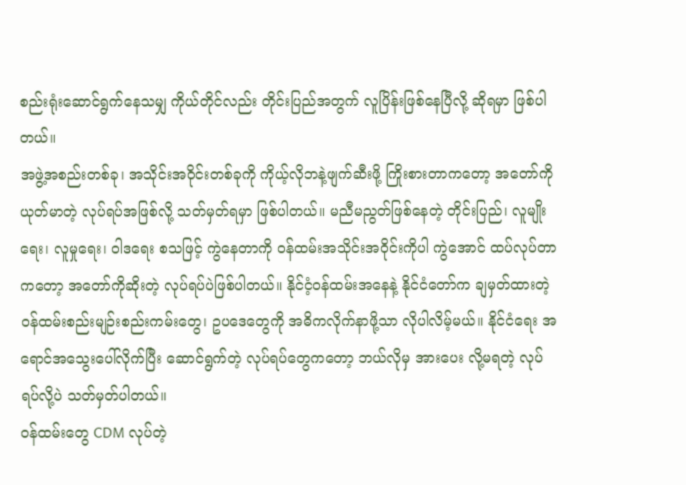စည်းရုံးဆောင်ရွက်နေသမျှ ကိုယ်တိုင်လည်း တိုင်းပြည်အတွက် လူပြိန်းဖြစ်နေပြီလို့ ဆိုရမှာ ဖြစ်ပါတယ်။
အဖွဲ့အစည်းတစ်ခု၊ အသိုင်းအဝိုင်းတစ်ခုကို ကိုယ့်လိုဘနဲ့ဖျက်ဆီးဖို့ ကြိုးစားတာကတော့ အတော်ကို ယုတ်မာတဲ့ လုပ်ရပ်အဖြစ်လို့ သတ်မှတ်ရမှာ ဖြစ်ပါတယ်။ မညီမညွတ်ဖြစ်နေတဲ့ တိုင်းပြည်၊ လူမျိုးရေး၊ လူမှုရေး၊ ဝါဒရေး စသဖြင့် ကွဲနေတာကို ဝန်ထမ်းအသိုင်းအဝိုင်းကိုပါ ကွဲအောင် ထပ်လုပ်တာကတော့ အတော်ကိုဆိုးတဲ့ လုပ်ရပ်ပဲဖြစ်ပါတယ်။ နိုင်ငံ့ဝန်ထမ်းအနေနဲ့ နိုင်ငံတော်က ချမှတ်ထားတဲ့ ဝန်ထမ်းစည်းမျဉ်းစည်းကမ်းတွေ၊ ဥပဒေတွေကို အဓိကလိုက်နာဖို့သာ လိုပါလိမ့်မယ်။ နိုင်ငံရေး အရောင်အသွေးပေါ်လိုက်ပြီး ဆောင်ရွက်တဲ့ လုပ်ရပ်တွေကတော့ ဘယ်လိုမှ အားပေး လို့မရတဲ့ လုပ် ရပ်လို့ပဲ သတ်မှတ်ပါတယ်။
ဝန်ထမ်းတွေ CDM လုပ်တဲ့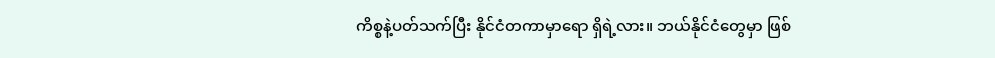ကိစ္စနဲ့ပတ်သက်ပြီး နိုင်ငံတကာမှာရော ရှိရဲ့လား။ ဘယ်နိုင်ငံတွေမှာ ဖြစ်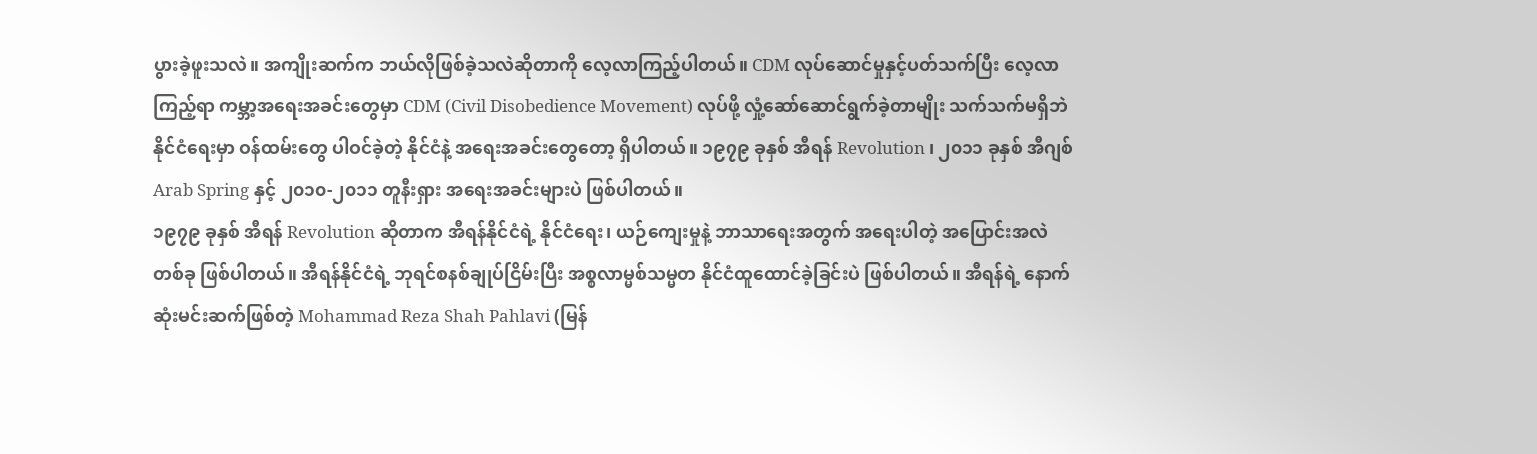ပွားခဲ့ဖူးသလဲ။ အကျိုးဆက်က ဘယ်လိုဖြစ်ခဲ့သလဲဆိုတာကို လေ့လာကြည့်ပါတယ်။ CDM လုပ်ဆောင်မှုနှင့်ပတ်သက်ပြီး လေ့လာကြည့်ရာ ကမ္ဘာ့အရေးအခင်းတွေမှာ CDM (Civil Disobedience Movement) လုပ်ဖို့ လှုံ့ဆော်ဆောင်ရွက်ခဲ့တာမျိုး သက်သက်မရှိဘဲ နိုင်ငံရေးမှာ ဝန်ထမ်းတွေ ပါဝင်ခဲ့တဲ့ နိုင်ငံနဲ့ အရေးအခင်းတွေတော့ ရှိပါတယ်။ ၁၉၇၉ ခုနှစ် အီရန် Revolution ၊ ၂၀၁၁ ခုနှစ် အီဂျစ် Arab Spring နှင့် ၂၀၁၀-၂၀၁၁ တူနီးရှား အရေးအခင်းများပဲ ဖြစ်ပါတယ်။
၁၉၇၉ ခုနှစ် အီရန် Revolution ဆိုတာက အီရန်နိုင်ငံရဲ့ နိုင်ငံရေး၊ ယဉ်ကျေးမှုနဲ့ ဘာသာရေးအတွက် အရေးပါတဲ့ အပြောင်းအလဲတစ်ခု ဖြစ်ပါတယ်။ အီရန်နိုင်ငံရဲ့ ဘုရင်စနစ်ချုပ်ငြိမ်းပြီး အစ္စလာမ္မစ်သမ္မတ နိုင်ငံထူထောင်ခဲ့ခြင်းပဲ ဖြစ်ပါတယ်။ အီရန်ရဲ့ နောက်ဆုံးမင်းဆက်ဖြစ်တဲ့ Mohammad Reza Shah Pahlavi (မြန်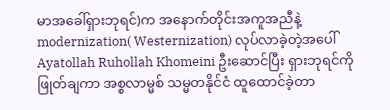မာအခေါ်ရှားဘုရင်)က အနောက်တိုင်းအကူအညီနဲ့ modernization( Westernization) လုပ်လာခဲ့တဲ့အပေါ် Ayatollah Ruhollah Khomeini ဦးဆောင်ပြီး ရှားဘုရင်ကိုဖြုတ်ချကာ အစ္စလာမ္မစ် သမ္မတနိုင်ငံ ထူထောင်ခဲ့တာ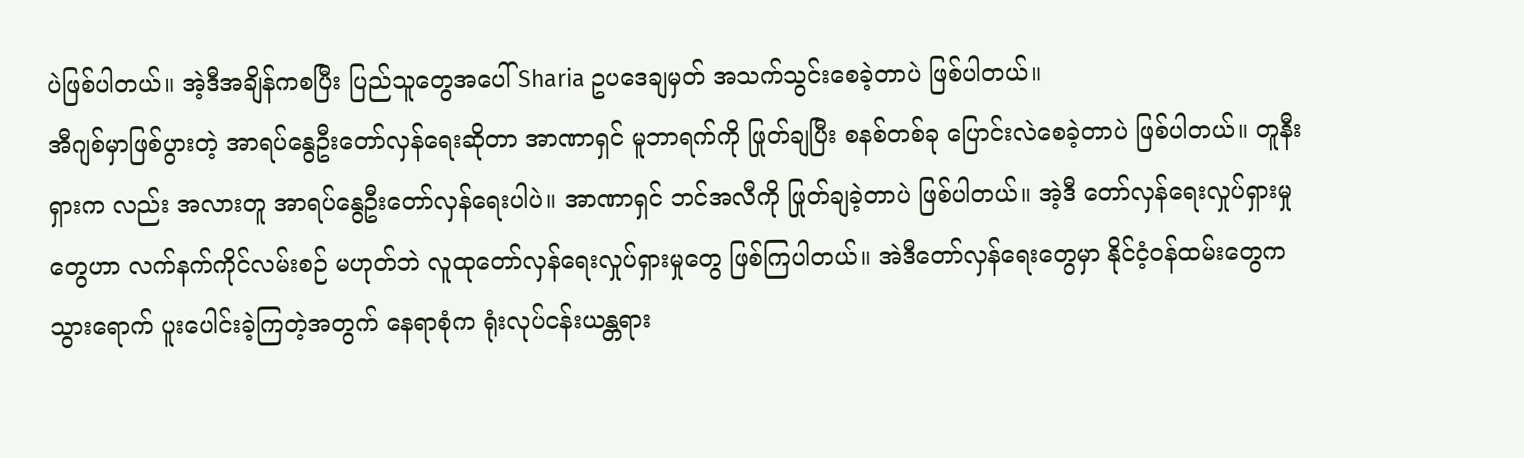ပဲဖြစ်ပါတယ်။ အဲ့ဒီအချိန်ကစပြီး ပြည်သူတွေအပေါ် Sharia ဥပဒေချမှတ် အသက်သွင်းစေခဲ့တာပဲ ဖြစ်ပါတယ်။
အီဂျစ်မှာဖြစ်ပွားတဲ့ အာရပ်နွေဦးတော်လှန်ရေးဆိုတာ အာဏာရှင် မူဘာရက်ကို ဖြုတ်ချပြီး စနစ်တစ်ခု ပြောင်းလဲစေခဲ့တာပဲ ဖြစ်ပါတယ်။ တူနီးရှားက လည်း အလားတူ အာရပ်နွေဦးတော်လှန်ရေးပါပဲ။ အာဏာရှင် ဘင်အလီကို ဖြုတ်ချခဲ့တာပဲ ဖြစ်ပါတယ်။ အဲ့ဒီ တော်လှန်ရေးလှုပ်ရှားမှုတွေဟာ လက်နက်ကိုင်လမ်းစဉ် မဟုတ်ဘဲ လူထုတော်လှန်ရေးလှုပ်ရှားမှုတွေ ဖြစ်ကြပါတယ်။ အဲဒီတော်လှန်ရေးတွေမှာ နိုင်ငံ့ဝန်ထမ်းတွေက သွားရောက် ပူးပေါင်းခဲ့ကြတဲ့အတွက် နေရာစုံက ရုံးလုပ်ငန်းယန္တရား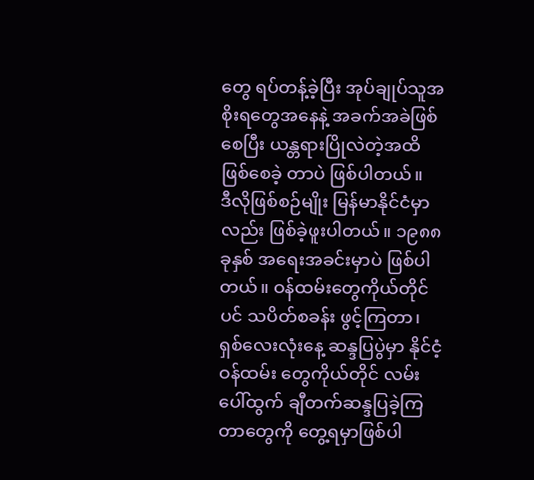တွေ ရပ်တန့်ခဲ့ပြီး အုပ်ချုပ်သူအစိုးရတွေအနေနဲ့ အခက်အခဲဖြစ်စေပြီး ယန္တရားပြိုလဲတဲ့အထိဖြစ်စေခဲ့ တာပဲ ဖြစ်ပါတယ်။
ဒီလိုဖြစ်စဉ်မျိုး မြန်မာနိုင်ငံမှာလည်း ဖြစ်ခဲ့ဖူးပါတယ်။ ၁၉၈၈ ခုနှစ် အရေးအခင်းမှာပဲ ဖြစ်ပါတယ်။ ဝန်ထမ်းတွေကိုယ်တိုင်ပင် သပိတ်စခန်း ဖွင့်ကြတာ၊ ရှစ်လေးလုံးနေ့ ဆန္ဒပြပွဲမှာ နိုင်ငံ့ဝန်ထမ်း တွေကိုယ်တိုင် လမ်းပေါ်ထွက် ချီတက်ဆန္ဒပြခဲ့ကြတာတွေကို တွေ့ရမှာဖြစ်ပါ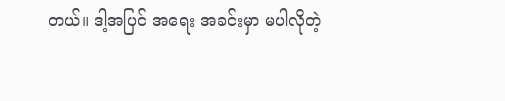တယ်။ ဒါ့အပြင် အရေး အခင်းမှာ မပါလိုတဲ့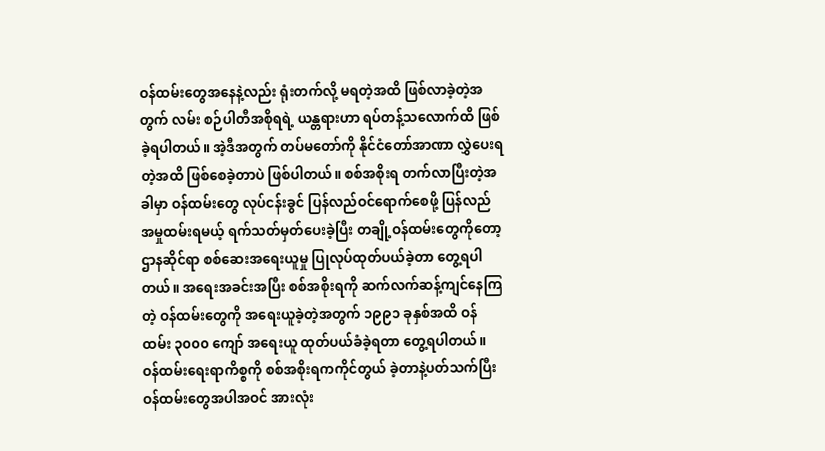ဝန်ထမ်းတွေအနေနဲ့လည်း ရုံးတက်လို့ မရတဲ့အထိ ဖြစ်လာခဲ့တဲ့အတွက် လမ်း စဉ်ပါတီအစိုရရဲ့ ယန္တရားဟာ ရပ်တန့်သလောက်ထိ ဖြစ်ခဲ့ရပါတယ်။ အဲ့ဒီအတွက် တပ်မတော်ကို နိုင်ငံတော်အာဏာ လွှဲပေးရတဲ့အထိ ဖြစ်စေခဲ့တာပဲ ဖြစ်ပါတယ်။ စစ်အစိုးရ တက်လာပြီးတဲ့အခါမှာ ဝန်ထမ်းတွေ လုပ်ငန်းခွင် ပြန်လည်ဝင်ရောက်စေဖို့ ပြန်လည်အမှုထမ်းရမယ့် ရက်သတ်မှတ်ပေးခဲ့ပြီး တချို့ဝန်ထမ်းတွေကိုတော့ ဌာနဆိုင်ရာ စစ်ဆေးအရေးယူမှု ပြုလုပ်ထုတ်ပယ်ခဲ့တာ တွေ့ရပါတယ်။ အရေးအခင်းအပြီး စစ်အစိုးရကို ဆက်လက်ဆန့်ကျင်နေကြတဲ့ ဝန်ထမ်းတွေကို အရေးယူခဲ့တဲ့အတွက် ၁၉၉၁ ခုနှစ်အထိ ဝန်ထမ်း ၃၀၀၀ ကျော် အရေးယူ ထုတ်ပယ်ခံခဲ့ရတာ တွေ့ရပါတယ်။
ဝန်ထမ်းရေးရာကိစ္စကို စစ်အစိုးရကကိုင်တွယ် ခဲ့တာနဲ့ပတ်သက်ပြီး ဝန်ထမ်းတွေအပါအဝင် အားလုံး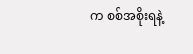က စစ်အစိုးရနဲ့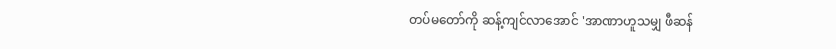တပ်မတော်ကို ဆန့်ကျင်လာအောင် 'အာဏာဟူသမျှ ဖီဆန်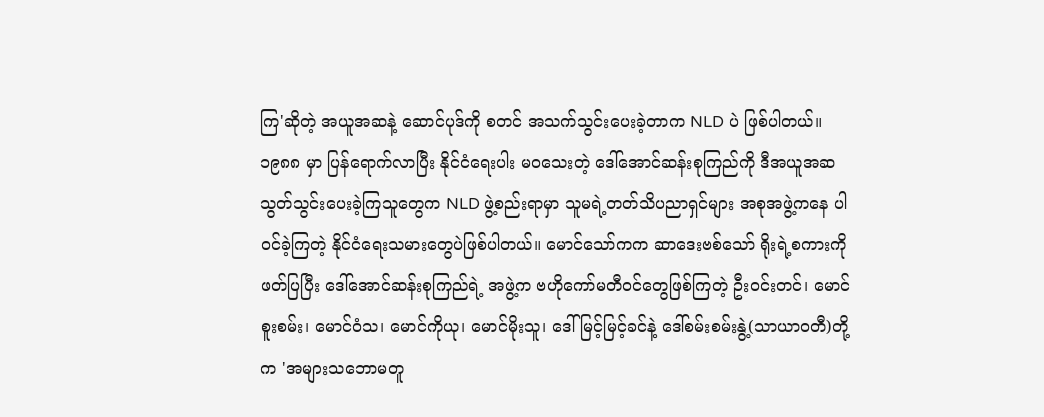ကြ'ဆိုတဲ့ အယူအဆနဲ့ ဆောင်ပုဒ်ကို စတင် အသက်သွင်းပေးခဲ့တာက NLD ပဲ ဖြစ်ပါတယ်။ ၁၉၈၈ မှာ ပြန်ရောက်လာပြီး နိုင်ငံရေးပါး မဝသေးတဲ့ ဒေါ်အောင်ဆန်းစုကြည်ကို ဒီအယူအဆ သွတ်သွင်းပေးခဲ့ကြသူတွေက NLD ဖွဲ့စည်းရာမှာ သူမရဲ့တတ်သိပညာရှင်များ အစုအဖွဲ့ကနေ ပါဝင်ခဲ့ကြတဲ့ နိုင်ငံရေးသမားတွေပဲဖြစ်ပါတယ်။ မောင်သော်ကက ဆာဒေးဗစ်သော် ရိုးရဲ့စကားကို ဖတ်ပြပြီး ဒေါ်အောင်ဆန်းစုကြည်ရဲ့ အဖွဲ့က ဗဟိုကော်မတီဝင်တွေဖြစ်ကြတဲ့ ဦးဝင်းတင်၊ မောင်စူးစမ်း၊ မောင်ဝံသ၊ မောင်ကိုယု၊ မောင်မိုးသူ၊ ဒေါ် မြင့်မြင့်ခင်နဲ့ ဒေါ်စမ်းစမ်းနွဲ့(သာယာဝတီ)တို့က 'အများသဘောမတူ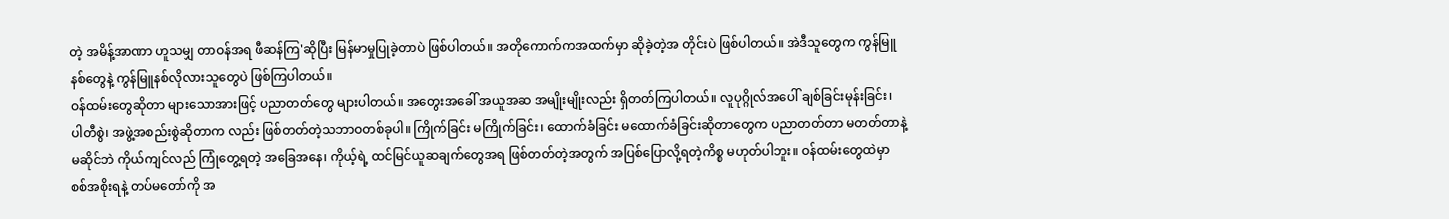တဲ့ အမိန့်အာဏာ ဟူသမျှ တာဝန်အရ ဖီဆန်ကြ'ဆိုပြီး မြန်မာမှုပြုခဲ့တာပဲ ဖြစ်ပါတယ်။ အတိုကောက်ကအထက်မှာ ဆိုခဲ့တဲ့အ တိုင်းပဲ ဖြစ်ပါတယ်။ အဲဒီသူတွေက ကွန်မြူနစ်တွေနဲ့ ကွန်မြူနစ်လိုလားသူတွေပဲ ဖြစ်ကြပါတယ်။
ဝန်ထမ်းတွေဆိုတာ များသောအားဖြင့် ပညာတတ်တွေ များပါတယ်။ အတွေးအခေါ် အယူအဆ အမျိုးမျိုးလည်း ရှိတတ်ကြပါတယ်။ လူပုဂ္ဂိုလ်အပေါ် ချစ်ခြင်းမုန်းခြင်း၊ ပါတီစွဲ၊ အဖွဲ့အစည်းစွဲဆိုတာက လည်း ဖြစ်တတ်တဲ့သဘာဝတစ်ခုပါ။ ကြိုက်ခြင်း မကြိုက်ခြင်း၊ ထောက်ခံခြင်း မထောက်ခံခြင်းဆိုတာတွေက ပညာတတ်တာ မတတ်တာနဲ့မဆိုင်ဘဲ ကိုယ်ကျင်လည် ကြုံတွေ့ရတဲ့ အခြေအနေ၊ ကိုယ့်ရဲ့ ထင်မြင်ယူဆချက်တွေအရ ဖြစ်တတ်တဲ့အတွက် အပြစ်ပြောလို့ရတဲ့ကိစ္စ မဟုတ်ပါဘူး။ ဝန်ထမ်းတွေထဲမှာ စစ်အစိုးရနဲ့ တပ်မတော်ကို အ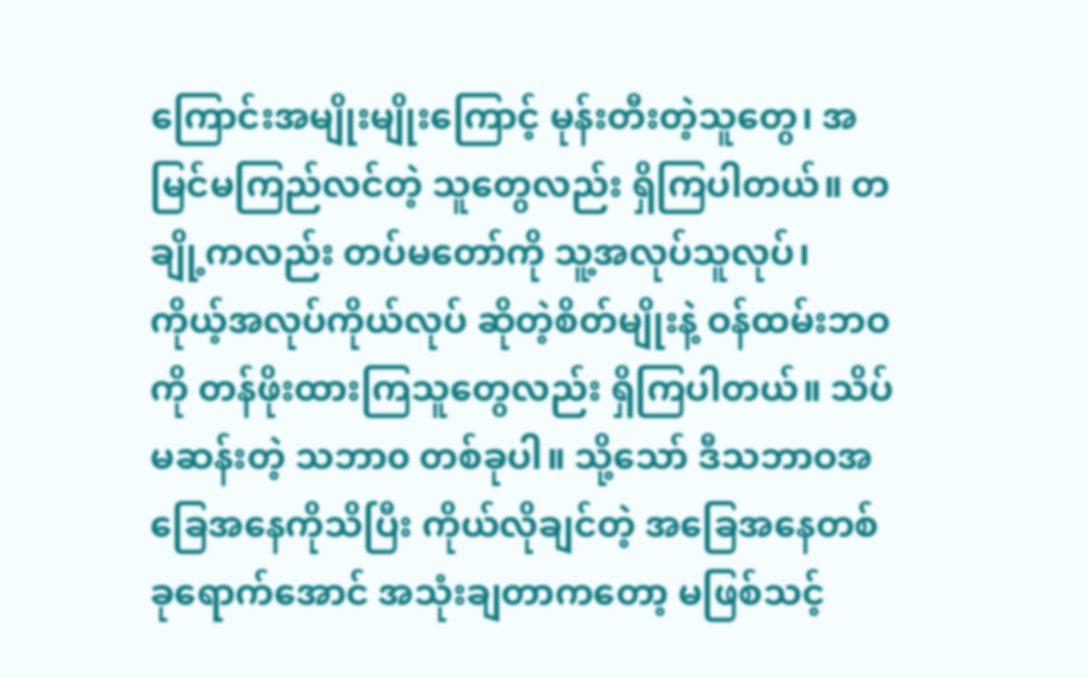ကြောင်းအမျိုးမျိုးကြောင့် မုန်းတီးတဲ့သူတွေ၊ အမြင်မကြည်လင်တဲ့ သူတွေလည်း ရှိကြပါတယ်။ တချို့ကလည်း တပ်မတော်ကို သူ့အလုပ်သူလုပ်၊ ကိုယ့်အလုပ်ကိုယ်လုပ် ဆိုတဲ့စိတ်မျိုးနဲ့ ဝန်ထမ်းဘဝကို တန်ဖိုးထားကြသူတွေလည်း ရှိကြပါတယ်။ သိပ်မဆန်းတဲ့ သဘာ၀ တစ်ခုပါ။ သို့သော် ဒီသဘာဝအခြေအနေကိုသိပြီး ကိုယ်လိုချင်တဲ့ အခြေအနေတစ်ခုရောက်အောင် အသုံးချတာကတော့ မဖြစ်သင့်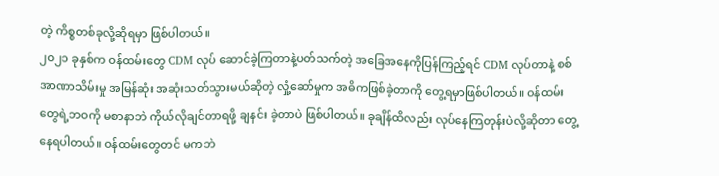တဲ့ ကိစ္စတစ်ခုလို့ဆိုရမှာ ဖြစ်ပါတယ်။
၂၀၂၁ ခုနှစ်က ဝန်ထမ်းတွေ CDM လုပ် ဆောင်ခဲ့ကြတာနဲ့ပတ်သက်တဲ့ အခြေအနေကိုပြန်ကြည့်ရင် CDM လုပ်တာနဲ့ စစ်အာဏာသိမ်းမှု အမြန်ဆုံး အဆုံးသတ်သွားမယ်ဆိုတဲ့ လှုံ့ဆော်မှုက အဓိကဖြစ်ခဲ့တာကို တွေ့ရမှာဖြစ်ပါတယ်။ ဝန်ထမ်းတွေရဲ့ဘဝကို မစာနာဘဲ ကိုယ်လိုချင်တာရဖို့ ချနင်း ခဲ့တာပဲ ဖြစ်ပါတယ်။ ခုချိန်ထိလည်း လုပ်နေကြတုန်းပဲလို့ဆိုတာ တွေ့နေရပါတယ်။ ဝန်ထမ်းတွေတင် မကဘဲ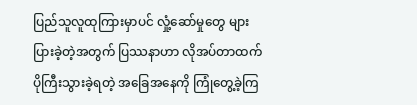ပြည်သူလူထုကြားမှာပင် လှုံ့ဆော်မှုတွေ များပြားခဲ့တဲ့အတွက် ပြဿနာဟာ လိုအပ်တာထက် ပိုကြီးသွားခဲ့ရတဲ့ အခြေအနေကို ကြုံတွေ့ခဲ့ကြ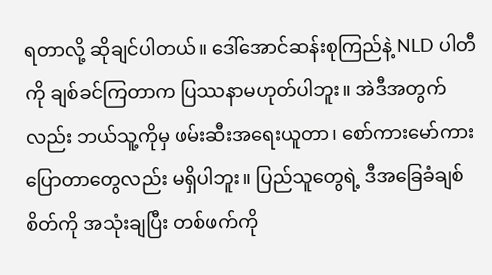ရတာလို့ ဆိုချင်ပါတယ်။ ဒေါ်အောင်ဆန်းစုကြည်နဲ့ NLD ပါတီကို ချစ်ခင်ကြတာက ပြဿနာမဟုတ်ပါဘူး။ အဲဒီအတွက်လည်း ဘယ်သူ့ကိုမှ ဖမ်းဆီးအရေးယူတာ၊ စော်ကားမော်ကား ပြောတာတွေလည်း မရှိပါဘူး။ ပြည်သူတွေရဲ့ ဒီအခြေခံချစ်စိတ်ကို အသုံးချပြီး တစ်ဖက်ကို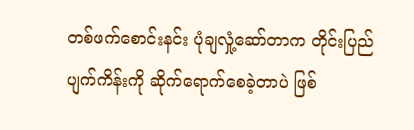တစ်ဖက်စောင်းနင်း ပုံချလှုံ့ဆော်တာက တိုင်းပြည်ပျက်ကိန်းကို ဆိုက်ရောက်စေခဲ့တာပဲ ဖြစ်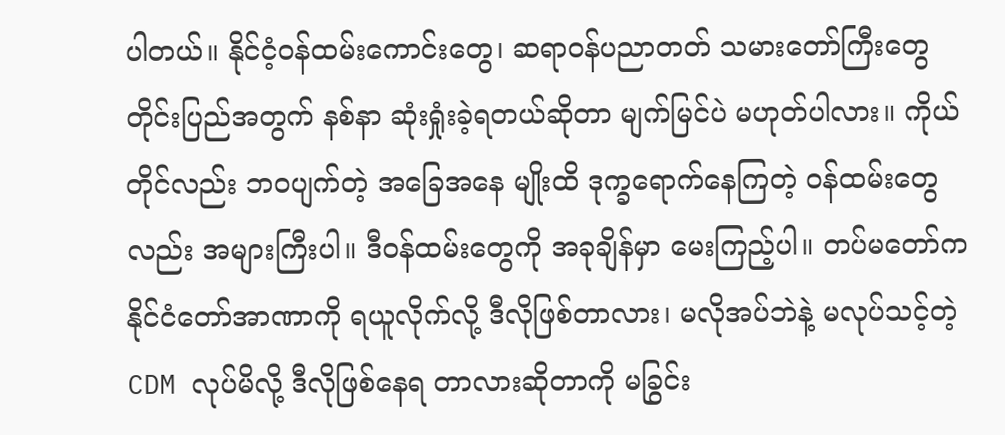ပါတယ်။ နိုင်ငံ့ဝန်ထမ်းကောင်းတွေ၊ ဆရာဝန်ပညာတတ် သမားတော်ကြီးတွေ တိုင်းပြည်အတွက် နစ်နာ ဆုံးရှုံးခဲ့ရတယ်ဆိုတာ မျက်မြင်ပဲ မဟုတ်ပါလား။ ကိုယ်တိုင်လည်း ဘဝပျက်တဲ့ အခြေအနေ မျိုးထိ ဒုက္ခရောက်နေကြတဲ့ ဝန်ထမ်းတွေလည်း အများကြီးပါ။ ဒီဝန်ထမ်းတွေကို အခုချိန်မှာ မေးကြည့်ပါ။ တပ်မတော်က နိုင်ငံတော်အာဏာကို ရယူလိုက်လို့ ဒီလိုဖြစ်တာလား၊ မလိုအပ်ဘဲနဲ့ မလုပ်သင့်တဲ့ CDM လုပ်မိလို့ ဒီလိုဖြစ်နေရ တာလားဆိုတာကို မခြွင်း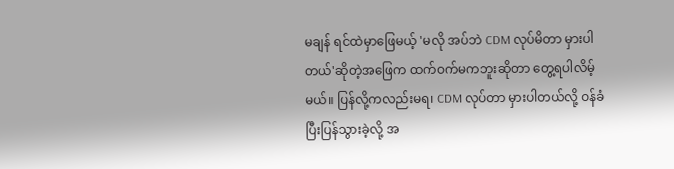မချန် ရင်ထဲမှာဖြေမယ့် 'မလို အပ်ဘဲ CDM လုပ်မိတာ မှားပါတယ်'ဆိုတဲ့အဖြေက ထက်ဝက်မကဘူးဆိုတာ တွေ့ရပါလိမ့်မယ်။ ပြန်လို့ကလည်းမရ၊ CDM လုပ်တာ မှားပါတယ်လို့ ဝန်ခံပြီးပြန်သွားခဲ့လို့ အ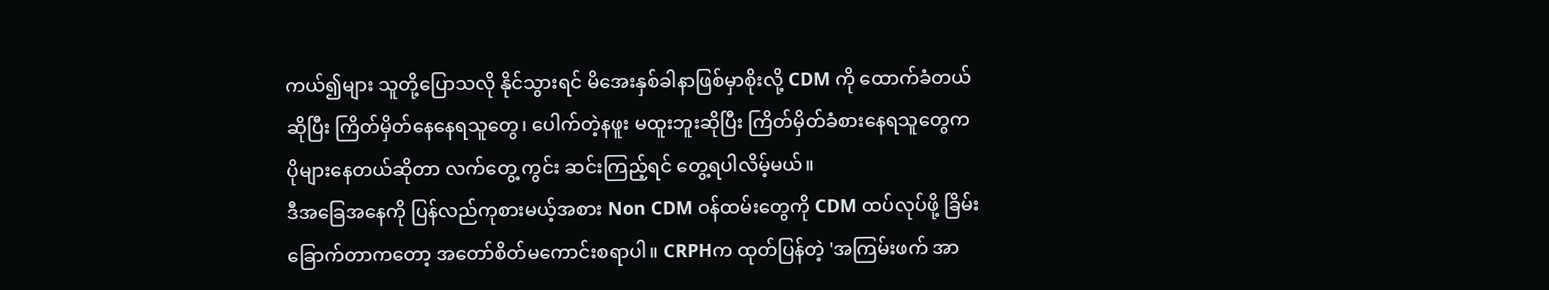ကယ်၍များ သူတို့ပြောသလို နိုင်သွားရင် မိအေးနှစ်ခါနာဖြစ်မှာစိုးလို့ CDM ကို ထောက်ခံတယ်ဆိုပြီး ကြိတ်မှိတ်နေနေရသူတွေ၊ ပေါက်တဲ့နဖူး မထူးဘူးဆိုပြီး ကြိတ်မှိတ်ခံစားနေရသူတွေက ပိုများနေတယ်ဆိုတာ လက်တွေ့ ကွင်း ဆင်းကြည့်ရင် တွေ့ရပါလိမ့်မယ်။
ဒီအခြေအနေကို ပြန်လည်ကုစားမယ့်အစား Non CDM ဝန်ထမ်းတွေကို CDM ထပ်လုပ်ဖို့ ခြိမ်းခြောက်တာကတော့ အတော်စိတ်မကောင်းစရာပါ။ CRPHက ထုတ်ပြန်တဲ့ 'အကြမ်းဖက် အာ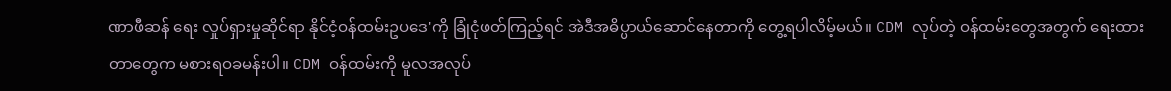ဏာဖီဆန် ရေး လှုပ်ရှားမှုဆိုင်ရာ နိုင်ငံ့ဝန်ထမ်းဥပဒေ'ကို ခြုံငုံဖတ်ကြည့်ရင် အဲဒီအဓိပ္ပာယ်ဆောင်နေတာကို တွေ့ရပါလိမ့်မယ်။ CDM လုပ်တဲ့ ဝန်ထမ်းတွေအတွက် ရေးထားတာတွေက မစားရဝခမန်းပါ။ CDM ဝန်ထမ်းကို မူလအလုပ်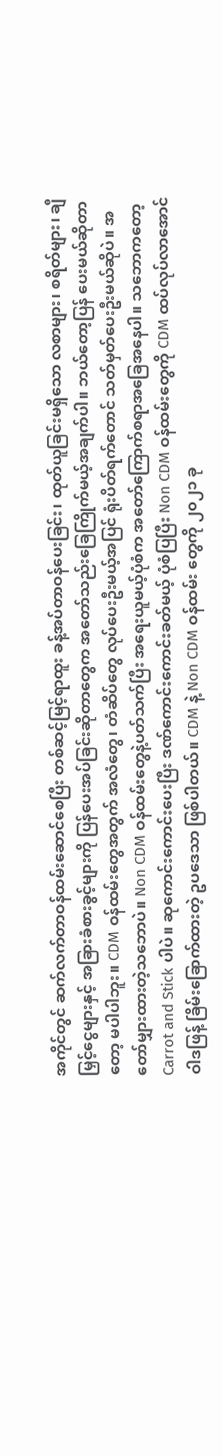အကိုင်တွင် ဆက်လက်တာဝန်ထမ်းဆောင်စေပြီး တစ်ဆင့်မြင့်ရာထူး ခန့်အပ်တာဝန်ပေးခြင်း၊ ထုတ်ယူခြင်းမရှိသော လစာများ၊ စရိတ်များ၊ ချီမြှင့်ငွေများနှင့် အခြားခံစားခွင့်များကို ပြန်ပေးအပ်ခြင်းဆိုတာတွေက အတော်သည်းခြေကြိုက်မယ့်အချက်ပါ။ ဘယ်တော့ပြန် ပေးမယ်ဆိုတာ တော့ မပါပါဘူး။ CDM ဝန်ထမ်းတွေအတွက် အလံတွေ၊ တံဆိပ်တွေ လုပ်ပေးဦးမယ့်အပြင် ရုံးပိတ်ရက်တောင် သတ်မှတ်ပေးဦးမယ်ဆိုပဲ။ အတော်မျှားထားတဲ့သဘောပဲ။ Non CDM ဝန်ထမ်းတွေနဲ့ပတ်သက်ပြီး အရေးယူမယ့်ပုံစံက အတော်ကြောက်စရာအခြေအနေပါ။ သဘောကတော့ Carrot and Stick ပါပဲ။ ဆုကောင်းကောင်းပေးပြီး ဒဏ်ကောင်းကောင်းခတ်မယ့် ပုံစံပြပြီး Non CDM ဝန်ထမ်းတွေကို CDM ထပ်လုပ်လာအောင် ဝါဒဖြန့် ခြိမ်းခြောက်ထားတဲ့ ဥပဒေသာ ဖြစ်ပါတယ်။ CDM နဲ့ Non CDM ဝန်ထမ်း တွေကို ၂၀၂၁ ခု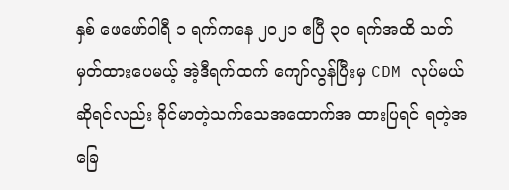နှစ် ဖေဖော်ဝါရီ ၁ ရက်ကနေ ၂၀၂၁ ဧပြီ ၃၀ ရက်အထိ သတ်မှတ်ထားပေမယ့် အဲ့ဒီရက်ထက် ကျော်လွန်ပြီးမှ CDM လုပ်မယ်ဆိုရင်လည်း ခိုင်မာတဲ့သက်သေအထောက်အ ထားပြရင် ရတဲ့အခြေ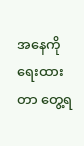အနေကို ရေးထားတာ တွေ့ရ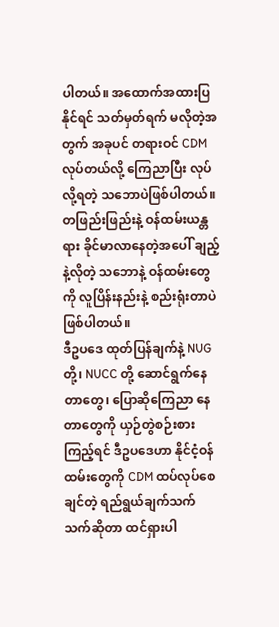ပါတယ်။ အထောက်အထားပြနိုင်ရင် သတ်မှတ်ရက် မလိုတဲ့အတွက် အခုပင် တရားဝင် CDM လုပ်တယ်လို့ ကြေညာပြီး လုပ်လို့ရတဲ့ သဘောပဲဖြစ်ပါတယ်။ တဖြည်းဖြည်းနဲ့ ဝန်ထမ်းယန္တရား ခိုင်မာလာနေတဲ့အပေါ် ချည့်နဲ့လိုတဲ့ သဘောနဲ့ ဝန်ထမ်းတွေကို လူပြိန်းနည်းနဲ့ စည်းရုံးတာပဲ ဖြစ်ပါတယ်။
ဒီဥပဒေ ထုတ်ပြန်ချက်နဲ့ NUG တို့၊ NUCC တို့ ဆောင်ရွက်နေတာတွေ၊ ပြောဆိုကြေညာ နေတာတွေကို ယှဉ်တွဲစဉ်းစားကြည့်ရင် ဒီဥပဒေဟာ နိုင်ငံ့ဝန်ထမ်းတွေကို CDM ထပ်လုပ်စေချင်တဲ့ ရည်ရွယ်ချက်သက် သက်ဆိုတာ ထင်ရှားပါ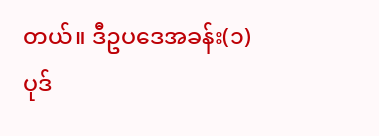တယ်။ ဒီဥပဒေအခန်း(၁) ပုဒ်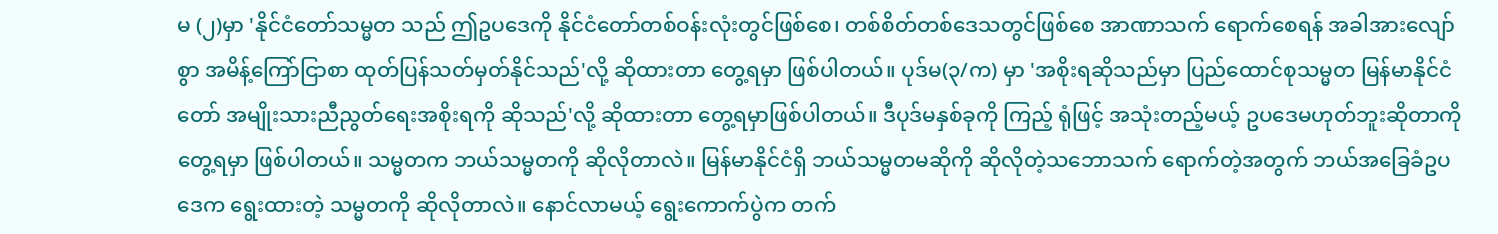မ (၂)မှာ 'နိုင်ငံတော်သမ္မတ သည် ဤဥပဒေကို နိုင်ငံတော်တစ်ဝန်းလုံးတွင်ဖြစ်စေ၊ တစ်စိတ်တစ်ဒေသတွင်ဖြစ်စေ အာဏာသက် ရောက်စေရန် အခါအားလျော်စွာ အမိန့်ကြော်ငြာစာ ထုတ်ပြန်သတ်မှတ်နိုင်သည်'လို့ ဆိုထားတာ တွေ့ရမှာ ဖြစ်ပါတယ်။ ပုဒ်မ(၃/က) မှာ 'အစိုးရဆိုသည်မှာ ပြည်ထောင်စုသမ္မတ မြန်မာနိုင်ငံတော် အမျိုးသားညီညွတ်ရေးအစိုးရကို ဆိုသည်'လို့ ဆိုထားတာ တွေ့ရမှာဖြစ်ပါတယ်။ ဒီပုဒ်မနှစ်ခုကို ကြည့် ရုံဖြင့် အသုံးတည့်မယ့် ဥပဒေမဟုတ်ဘူးဆိုတာကို တွေ့ရမှာ ဖြစ်ပါတယ်။ သမ္မတက ဘယ်သမ္မတကို ဆိုလိုတာလဲ။ မြန်မာနိုင်ငံရှိ ဘယ်သမ္မတမဆိုကို ဆိုလိုတဲ့သဘောသက် ရောက်တဲ့အတွက် ဘယ်အခြေခံဥပဒေက ရွေးထားတဲ့ သမ္မတကို ဆိုလိုတာလဲ။ နောင်လာမယ့် ရွေးကောက်ပွဲက တက်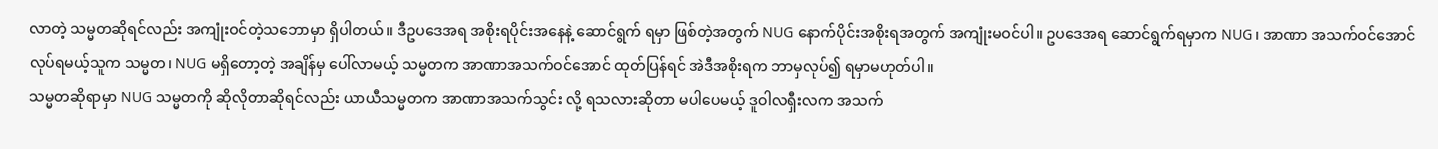လာတဲ့ သမ္မတဆိုရင်လည်း အကျုံးဝင်တဲ့သဘောမှာ ရှိပါတယ်။ ဒီဥပဒေအရ အစိုးရပိုင်းအနေနဲ့ ဆောင်ရွက် ရမှာ ဖြစ်တဲ့အတွက် NUG နောက်ပိုင်းအစိုးရအတွက် အကျုံးမဝင်ပါ။ ဥပဒေအရ ဆောင်ရွက်ရမှာက NUG၊ အာဏာ အသက်ဝင်အောင် လုပ်ရမယ့်သူက သမ္မတ၊ NUG မရှိတော့တဲ့ အချိန်မှ ပေါ်လာမယ့် သမ္မတက အာဏာအသက်ဝင်အောင် ထုတ်ပြန်ရင် အဲဒီအစိုးရက ဘာမှလုပ်၍ ရမှာမဟုတ်ပါ။
သမ္မတဆိုရာမှာ NUG သမ္မတကို ဆိုလိုတာဆိုရင်လည်း ယာယီသမ္မတက အာဏာအသက်သွင်း လို့ ရသလားဆိုတာ မပါပေမယ့် ဒူဝါလရှီးလက အသက်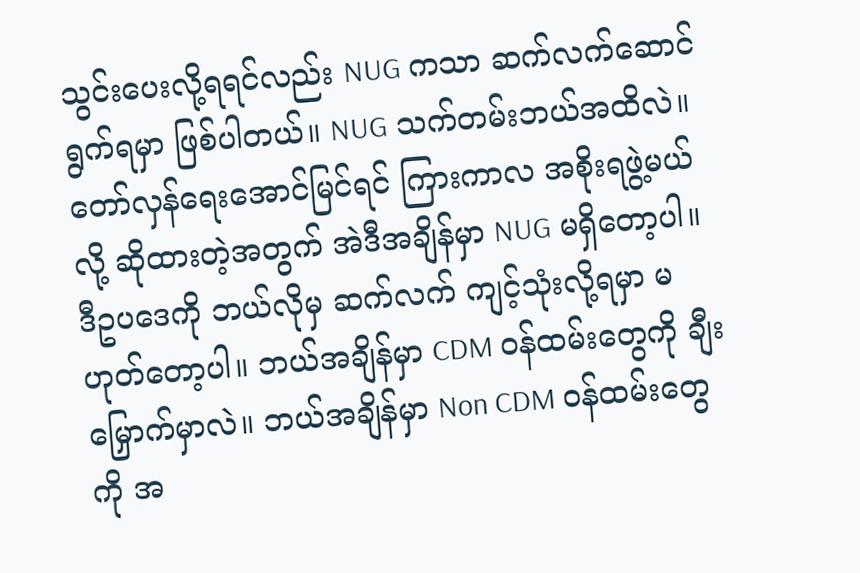သွင်းပေးလို့ရရင်လည်း NUG ကသာ ဆက်လက်ဆောင်ရွက်ရမှာ ဖြစ်ပါတယ်။ NUG သက်တမ်းဘယ်အထိလဲ။ တော်လှန်ရေးအောင်မြင်ရင် ကြားကာလ အစိုးရဖွဲ့မယ်လို့ ဆိုထားတဲ့အတွက် အဲဒီအချိန်မှာ NUG မရှိတော့ပါ။ ဒီဥပဒေကို ဘယ်လိုမှ ဆက်လက် ကျင့်သုံးလို့ရမှာ မဟုတ်တော့ပါ။ ဘယ်အချိန်မှာ CDM ဝန်ထမ်းတွေကို ချီးမြှောက်မှာလဲ။ ဘယ်အချိန်မှာ Non CDM ဝန်ထမ်းတွေကို အ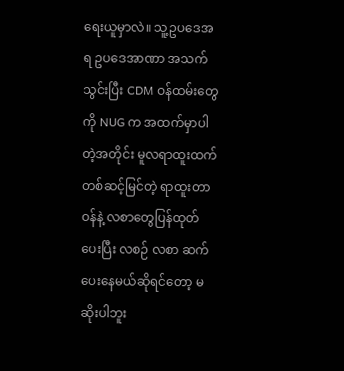ရေးယူမှာလဲ။ သူ့ဥပဒေအရ ဥပဒေအာဏာ အသက်သွင်းပြီး CDM ဝန်ထမ်းတွေကို NUG က အထက်မှာပါတဲ့အတိုင်း မူလရာထူးထက် တစ်ဆင့်မြင်တဲ့ ရာထူးတာဝန်နဲ့ လစာတွေပြန်ထုတ်ပေးပြီး လစဉ် လစာ ဆက်ပေးနေမယ်ဆိုရင်တော့ မဆိုးပါဘူး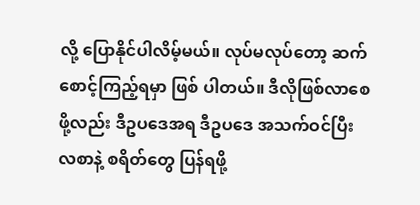လို့ ပြောနိုင်ပါလိမ့်မယ်။ လုပ်မလုပ်တော့ ဆက်စောင့်ကြည့်ရမှာ ဖြစ် ပါတယ်။ ဒီလိုဖြစ်လာစေဖို့လည်း ဒီဥပဒေအရ ဒီဥပဒေ အသက်ဝင်ပြီး လစာနဲ့ စရိတ်တွေ ပြန်ရဖို့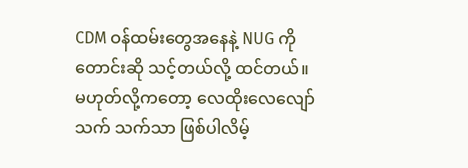CDM ဝန်ထမ်းတွေအနေနဲ့ NUG ကို တောင်းဆို သင့်တယ်လို့ ထင်တယ်။ မဟုတ်လို့ကတော့ လေထိုးလေလျော်သက် သက်သာ ဖြစ်ပါလိမ့်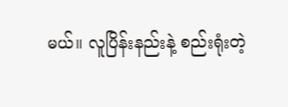မယ်။ လူပြိန်းနည်းနဲ့ စည်းရုံးတဲ့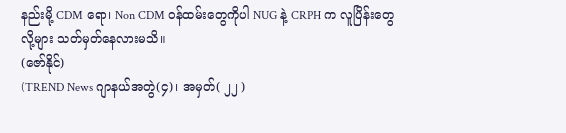နည်းမို့ CDM ရော၊ Non CDM ဝန်ထမ်းတွေကိုပါ NUG နဲ့ CRPH က လူပြိန်းတွေလို့များ သတ်မှတ်နေလားမသိ။
(ဇော်နိုင်)
(TREND News ဂျာနယ်အတွဲ(၄)၊ အမှတ်( ၂၂ )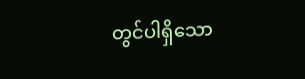တွင်ပါရှိသော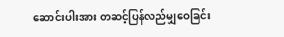ဆောင်းပါးအား တဆင့်ပြန်လည်မျှဝေခြင်း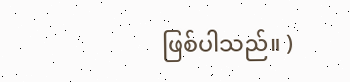ဖြစ်ပါသည်။ )